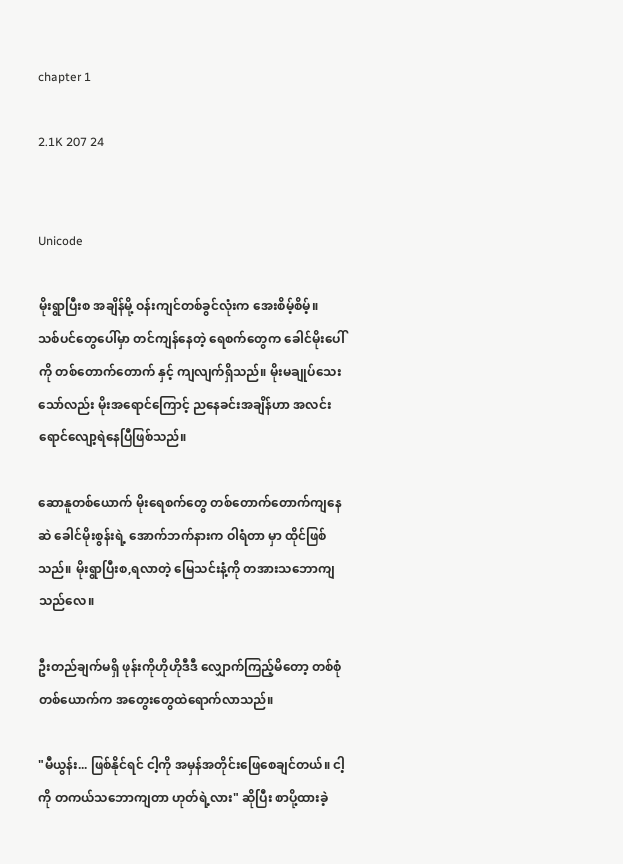chapter 1

2.1K 207 24


Unicode

မိုးရွာပြီးစ အချိန်မို့ ဝန်းကျင်တစ်ခွင်လုံးက အေးစိမ့်စိမ့်။
သစ်ပင်တွေပေါ်မှာ တင်ကျန်နေတဲ့ ရေစက်တွေက ခေါင်မိုးပေါ်ကို တစ်တောက်တောက် နှင့် ကျလျက်ရှိသည်။ မိုးမ‌ချုပ်သေးသော်လည်း မိုးအရောင်ကြောင့် ည‌နေခင်းအချိန်ဟာ အလင်းရောင်လျော့ရဲနေပြီဖြစ်သည်။

ဆောနူတစ်ယောက် မိုးရေစက်တွေ တစ်တောက်တောက်ကျနေဆဲ ခေါင်မိုးစွန်းရဲ့ အောက်ဘက်နားက ဝါရံတာ မှာ ထိုင်ဖြစ်သည်။ မိုးရွာပြီးစ,ရလာတဲ့ မြေသင်းနံ့ကို တအားသဘောကျသည်လေ။

ဦးတည်ချက်မရှိ ဖုန်းကိုဟိုဟိုဒီဒီ လျှောက်ကြည့်မိတော့ တစ်စုံတစ်ယောက်က အတွေးတွေထဲရောက်လာသည်။

"မီယွန်း... ဖြစ်နိုင်ရင် ငါ့ကို အမှန်အတိုင်းဖြေစေချင်တယ်။ ငါ့ကို တကယ်သဘောကျတာ ဟုတ်ရဲ့လား" ဆိုပြီး စာပို့ထားခဲ့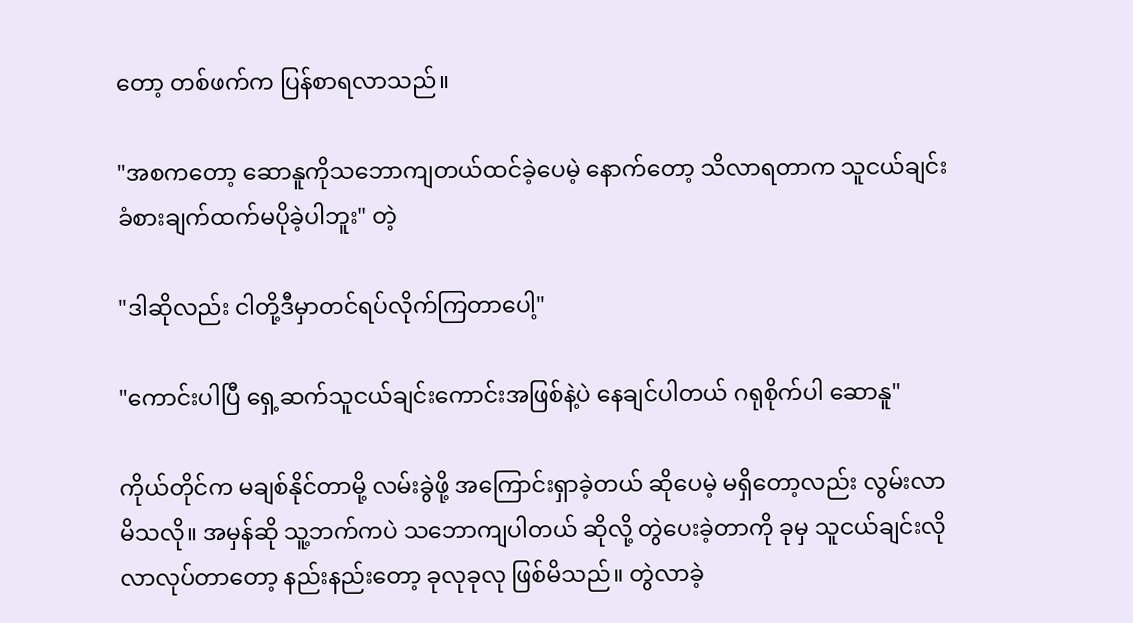တော့ တစ်ဖက်က ပြန်စာရလာသည်။

"အစကတော့ ဆောနူကိုသဘောကျတယ်ထင်ခဲ့ပေမဲ့ နောက်တော့ သိလာရတာက သူငယ်ချင်းခံစားချက်ထက်မပိုခဲ့ပါဘူး" တဲ့

"ဒါဆိုလည်း ငါတို့ဒီမှာတင်ရပ်လိုက်ကြတာပေါ့"

"ကောင်းပါပြီ ရှေ့ဆက်သူငယ်ချင်းကောင်းအဖြစ်နဲ့ပဲ နေချင်ပါတယ် ဂရုစိုက်ပါ ဆောနူ"

ကိုယ်တိုင်က မချစ်နိုင်တာမို့ လမ်းခွဲဖို့ အကြောင်းရှာခဲ့တယ် ဆိုပေမဲ့ မရှိတော့လည်း လွမ်းလာမိသလို။ အမှန်ဆို သူ့ဘက်ကပဲ သဘောကျပါတယ် ဆိုလို့ တွဲပေးခဲ့တာကို ခုမှ သူငယ်ချင်းလိုလာလုပ်တာတော့ နည်းနည်းတော့ ခုလုခုလု ဖြစ်မိသည်။ တွဲလာခဲ့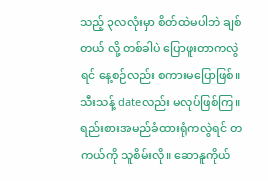သည့် ၃လလုံးမှာ စိတ်ထဲမပါဘဲ ချစ်တယ် လို့ တစ်ခါပဲ ပြောဖူးတာကလွဲရင် နေ့စဉ်လည်း စကားမပြောဖြစ်။ သီးသန့် dateလည်း မလုပ်ဖြစ်ကြ။ ရည်းစားအမည်ခံထားရုံကလွဲရင် တကယ်ကို သူစိမ်းလို။ ဆောနူကိုယ်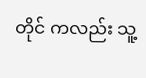တိုင် ကလည်း သူ့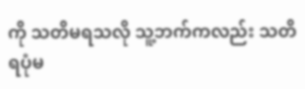ကို သတိမရသလို သူ့ဘက်ကလည်း သတိရပုံမ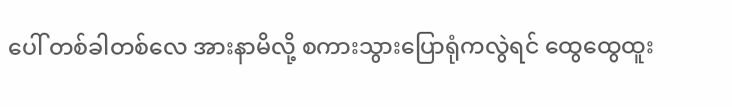ပေါ် တစ်ခါတစ်လေ အားနာမိလို့ စကားသွားပြောရုံကလွဲရင် ထွေထွေ‌ထူး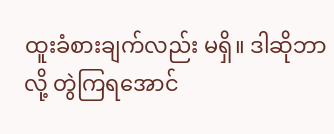ထူးခံစားချက်လည်း မရှိ။ ဒါဆိုဘာလို့ တွဲကြရအောင်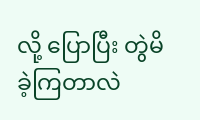လို့ ပြောပြီး တွဲမိခဲ့ကြတာလဲ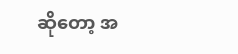ဆိုတော့ အ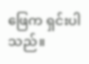ဖြေက ရှင်းပါသည်။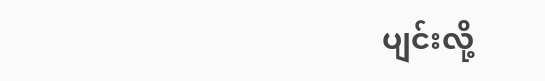ပျင်းလို့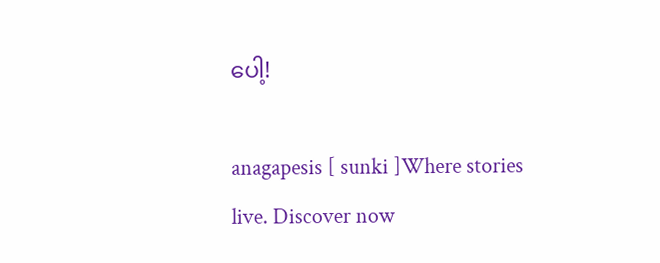ပေါ့!

anagapesis [ sunki ]Where stories live. Discover now